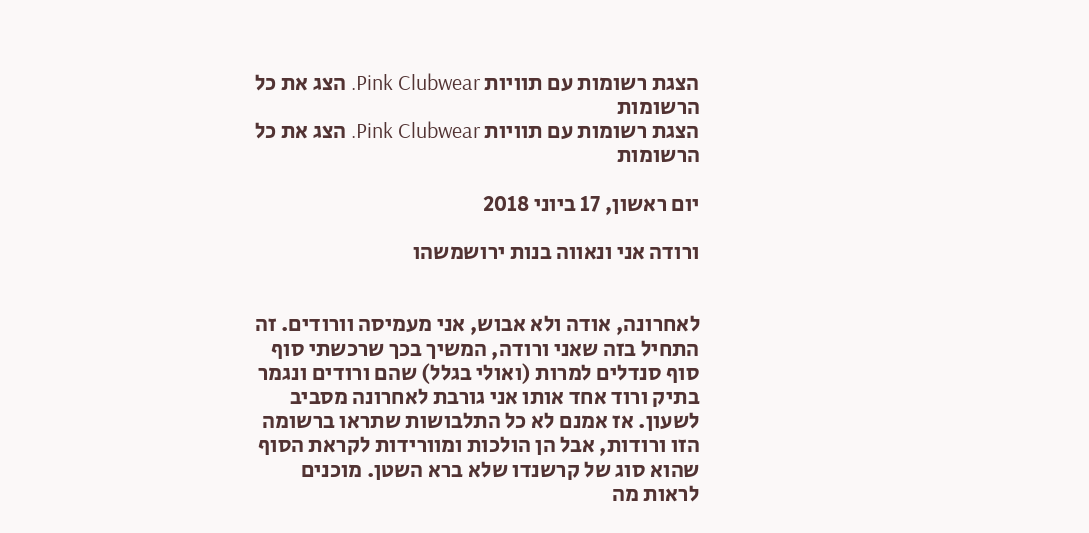הצגת רשומות עם תוויות Pink Clubwear. הצג את כל הרשומות
הצגת רשומות עם תוויות Pink Clubwear. הצג את כל הרשומות

יום ראשון, 17 ביוני 2018

ורודה אני ונאווה בנות ירושמשהו


לאחרונה, אודה ולא אבוש, אני מעמיסה וורודים. זה התחיל בזה שאני ורודה, המשיך בכך שרכשתי סוף סוף סנדלים למרות (ואולי בגלל) שהם ורודים ונגמר בתיק ורוד אחד אותו אני גורבת לאחרונה מסביב לשעון. אז אמנם לא כל התלבושות שתראו ברשומה הזו ורודות, אבל הן הולכות ומוורידות לקראת הסוף שהוא סוג של קרשנדו שלא ברא השטן. מוכנים לראות מה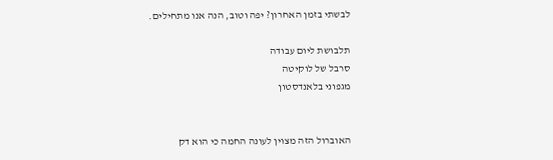לבשתי בזמן האחרון? יפה וטוב, הנה אנו מתחילים.

תלבושת ליום עבודה
סרבל של לוקיטה
מגפוני בלאנדסטון


האוברול הזה מצוין לעונה החמה כי הוא דק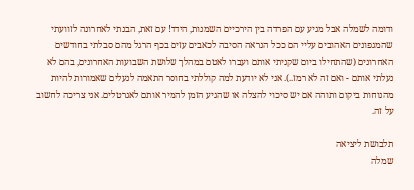ודומה לשמלה אבל מגיע עם הפרדה בין הירכיים השמנות, הידד! עם זאת, הבנתי לאחרונה לזוועתי שהמגפונים האהובים עליי הם ככל הנראה הסיבה לכאבים עזים בכף הרגל מהם סבלתי בחודשים האחרונים (שהתחילו ביום שקניתי אותם ועברו לאטם במהלך שלושת השבועות האחרונים, בהם לא נעלתי אותם - ואם זה לא רמז..). אני לא יודעת למה קוללתי בחוסר התאמה לנעלים שאמורות להיות מהנוחות ביקום ותוהה אם יש סיכוי להצלה או שהגיע הזמן להמיר אותם לאגרטלים. אני צריכה לחשוב על זה.

תלבושת ליציאה
שמלה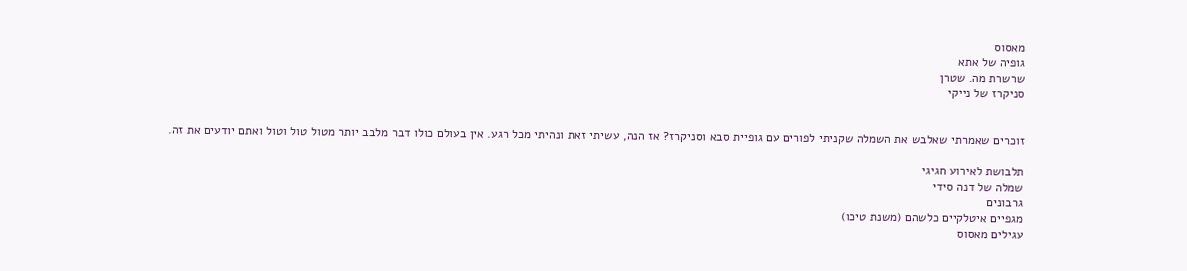מאסוס
גופיה של אתא
שרשרת מה. שטרן
סניקרז של נייקי


זוכרים שאמרתי שאלבש את השמלה שקניתי לפורים עם גופיית סבא וסניקרז? אז הנה, עשיתי זאת ונהיתי מכל רגע. אין בעולם כולו דבר מלבב יותר מטול טול וטול ואתם יודעים את זה.

תלבושת לאירוע חגיגי
שמלה של דנה סידי
גרבונים
מגפיים איטלקיים כלשהם (משנת טיכו)
עגילים מאסוס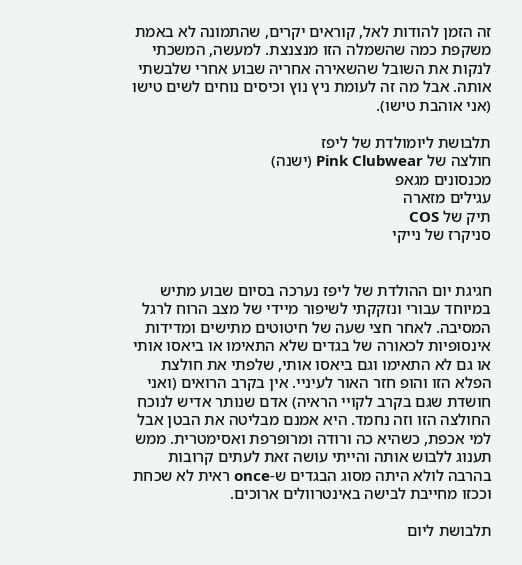זה הזמן להודות לאל, קוראים יקרים, שהתמונה לא באמת משקפת כמה שהשמלה הזו מנצנצת. למעשה, המשכתי לנקות את השובל שהשאירה אחריה שבוע אחרי שלבשתי אותה. אבל מה זה לעומת ניץ נוץ וכיסים נוחים לשים טישו (אני אוהבת טישו).

תלבושת ליומולדת של ליפז
חולצה של Pink Clubwear (ישנה)
מכנסונים מגאפ
עגילים מזארה
תיק של COS
סניקרז של נייקי


חגיגת יום ההולדת של ליפז נערכה בסיום שבוע מתיש במיוחד עבורי ונזקקתי לשיפור מיידי של מצב הרוח לרגל המסיבה. לאחר חצי שעה של חיטוטים מתישים ומדידות אינסופיות לכאורה של בגדים שלא התאימו או ביאסו אותי או גם לא התאימו וגם ביאסו אותי, שלפתי את חולצת הפלא הזו והופ חזר האור לעיניי. אין בקרב הרואים (ואני חושדת שגם בקרב לקויי הראיה) אדם שנותר אדיש לנוכח החולצה הזו וזה נחמד. היא אמנם מבליטה את הבטן אבל למי אכפת, כשהיא כה ורודה ומרופרפת ואסימטרית. ממש תענוג ללבוש אותה והייתי עושה זאת לעתים קרובות בהרבה לולא היתה מסוג הבגדים ש-once ראית לא שכחת וככזו מחייבת לבישה באינטרוולים ארוכים.

תלבושת ליום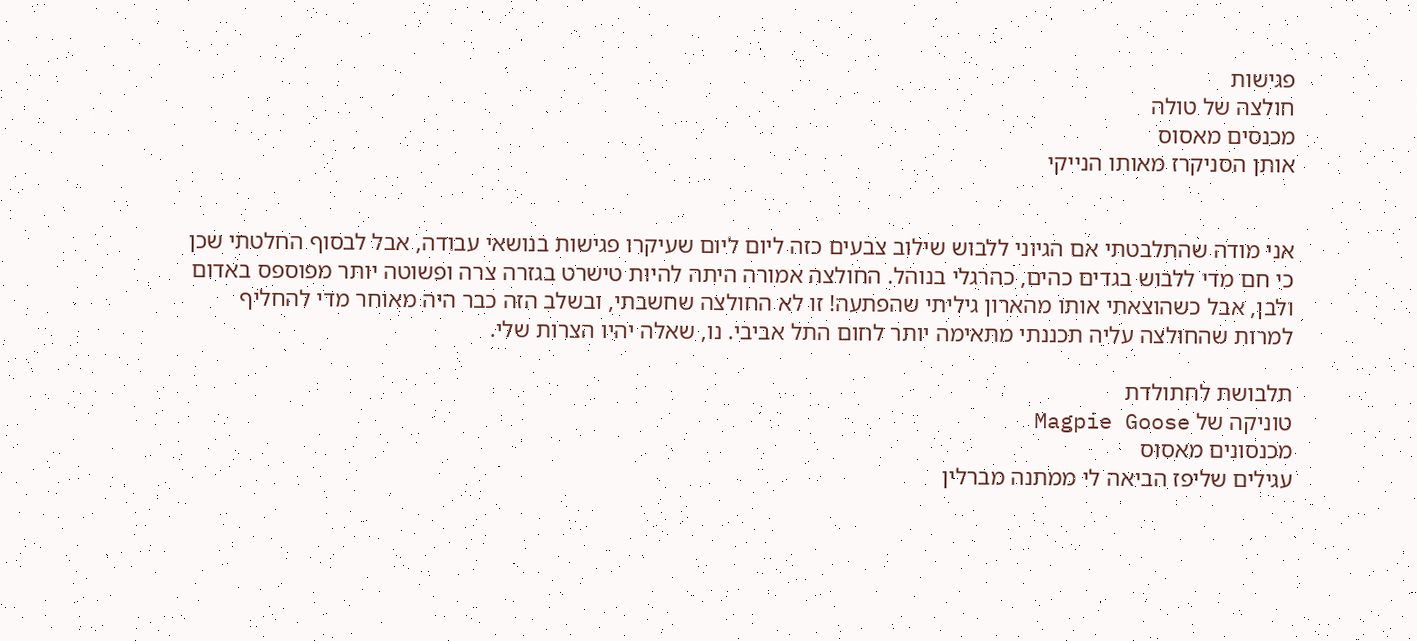פגישות
חולצה של טולה
מכנסים מאסוס
אותן הסניקרז מאותו הנייקי


אני מודה שהתלבטתי אם הגיוני ללבוש שילוב צבעים כזה ליום ליום שעיקרו פגישות בנושאי עבודה, אבל לבסוף החלטתי שכן כי חם מדי ללבוש בגדים כהים, כהרגלי בנוהל. החולצה אמורה היתה להיות טישרט בגזרה צרה ופשוטה יותר מפוספס באדום ולבן, אבל כשהוצאתי אותו מהארון גיליתי שהפתעה! זו לא החולצה שחשבתי, ובשלב הזה כבר היה מאוחר מדי להחליף למרות שהחולצה עליה תכננתי מתאימה יותר לחום התל אביבי. נו, שאלה יהיו הצרות שלי.

תלבושת לחתולדת
טוניקה של Magpie Goose
מכנסונים מאסוס
עגילים שליפז הביאה לי ממתנה מברלין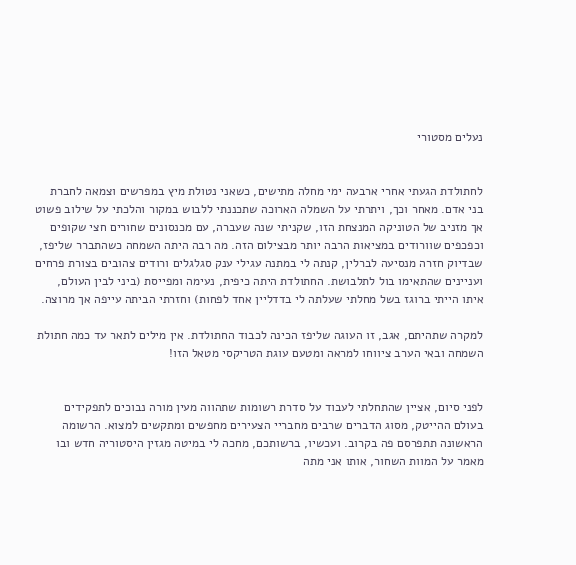נעלים מסטורי


לחתולדת הגעתי אחרי ארבעה ימי מחלה מתישים, כשאני נטולת מיץ במפרשים וצמאה לחברת בני אדם. מאחר וכך, ויתרתי על השמלה הארוכה שתכננתי ללבוש במקור והלכתי על שילוב פשוט אך מזניב של הטוניקה המנצחת הזו, שקניתי שנה שעברה, עם מכנסונים שחורים חצי שקופים וכפכפים שוורודים במציאות הרבה יותר מבצילום הזה. מה רבה היתה השמחה כשהתברר שליפז, שבדיוק חזרה מנסיעה לברלין, קנתה לי במתנה עגילי ענק סגלגלים ורודים צהובים בצורת פרחים ועניינים שהתאימו בול לתלבושת. החתולדת היתה כיפית, נעימה ומפייסת (ביני לבין העולם, איתו הייתי ברוגז בשל מחלתי שעלתה לי בדדליין אחד לפחות) וחזרתי הביתה עייפה אך מרוצה.

למקרה שתהיתם, אגב, זו העוגה שליפז הכינה לכבוד החתולדת. אין מילים לתאר עד כמה חתולת השמחה ובאי הערב ציווחו למראה ומטעם עוגת הטריקסי מטאל הזו!


לפני סיום, אציין שהתחלתי לעבוד על סדרת רשומות שתהווה מעין מורה נבוכים לתפקידים בעולם ההייטק, מסוג הדברים שרבים מחבריי הצעירים מחפשים ומתקשים למצוא. הרשומה הראשונה תתפרסם פה בקרוב. ועכשיו, ברשותכם, מחכה לי במיטה מגזין היסטוריה חדש ובו מאמר על המוות השחור, אותו אני מתה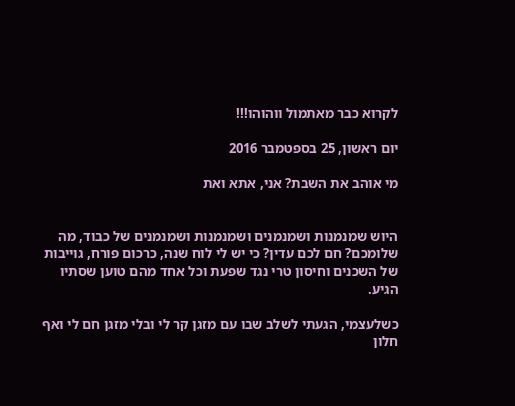לקרוא כבר מאתמול ווהוהו!!!

יום ראשון, 25 בספטמבר 2016

מי אוהב את השבת? אני, אתא ואת


היוש שמנמנות ושמנמנים ושמנמנות ושמנמנים של כבוד, מה שלומכם? חם לכם עדין? כי יש לי לוח שנה, כרכום פורח, גוייבות של השכנים וחיסון טרי נגד שפעת וכל אחד מהם טוען שסתיו הגיע.

כשלעצמי, הגעתי לשלב שבו עם מזגן קר לי ובלי מזגן חם לי ואף חלון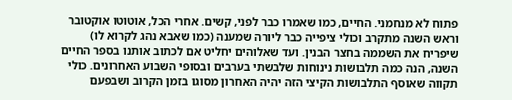פתוח לא מנחמני. החיים, כמו שאמרו כבר לפני, קשים. אחרי הכל, אוטוטו אוקטובר וראש השנה מתקרב וכולי ציפייה כבר ליורה שמענה (כמו שאבא נהג לקרוא לו) שיפריח את השממה בחצר הבנין. ועד שאלוהים יחליט אם לכתוב אותנו בספר החיים השנה, הנה כמה תלבושות נינוחות שלבשתי בערבים ובסופי השבוע האחרונים. כולי תקווה שאוסף התלבושות הקיצי הזה יהיה האחרון מסוגו בזמן הקרוב ושבפעם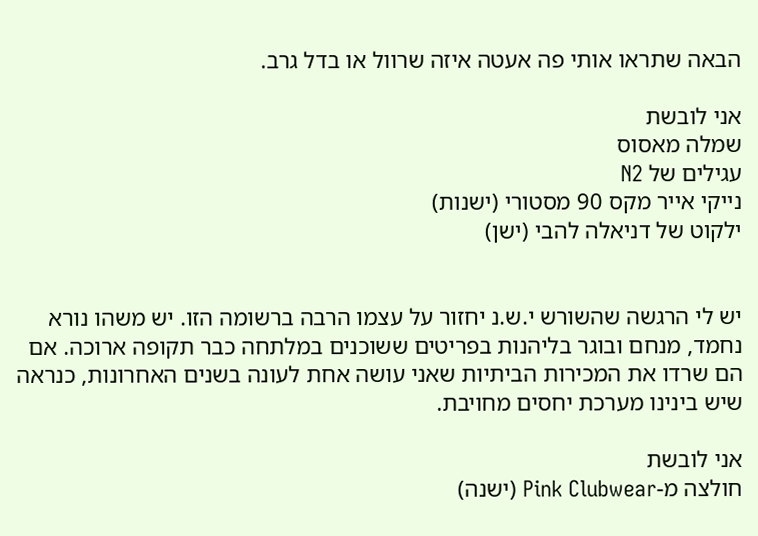הבאה שתראו אותי פה אעטה איזה שרוול או בדל גרב.

אני לובשת
שמלה מאסוס
עגילים של N2
נייקי אייר מקס 90 מסטורי (ישנות)
ילקוט של דניאלה להבי (ישן)


יש לי הרגשה שהשורש י.ש.נ יחזור על עצמו הרבה ברשומה הזו. יש משהו נורא נחמד, מנחם ובוגר בליהנות בפריטים ששוכנים במלתחה כבר תקופה ארוכה. אם הם שרדו את המכירות הביתיות שאני עושה אחת לעונה בשנים האחרונות, כנראה שיש בינינו מערכת יחסים מחויבת.

אני לובשת
חולצה מ-Pink Clubwear (ישנה)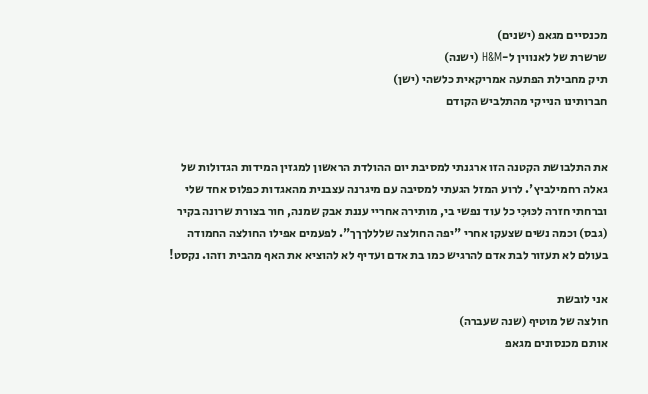מכנסיים מגאפ (ישנים)
שרשרת של לאנווין ל-H&M (ישנה)
תיק מחבילת הפתעה אמריקאית כלשהי (ישן)
חברותינו הנייקי מהתלביש הקודם


את התלבושת הקטנה הזו ארגנתי למסיבת יום ההולדת הראשון למגזין המידות הגדולות של גאלה רחמילביץ'. לרוע המזל הגעתי למסיבה עם מיגרנה עצבנית מהאגדות כפלוס אחד שלי וברחתי חזרה לכּוּכִי כל עוד נפשי בי, מותירה אחריי עננת אבק שמנה, חור בצורת שרונה בקיר (גבס) וכמה נשים שצעקו אחרי "יפה החולצה שלללךךך". לפעמים אפילו החולצה החמודה בעולם לא תעזור לבת אדם להרגיש כמו בת אדם ועדיף לא להוציא את האף מהבית וזהו. נקסט!

אני לובשת
חולצה של מוטיף (שנה שעברה)
אותם מכנסונים מגאפ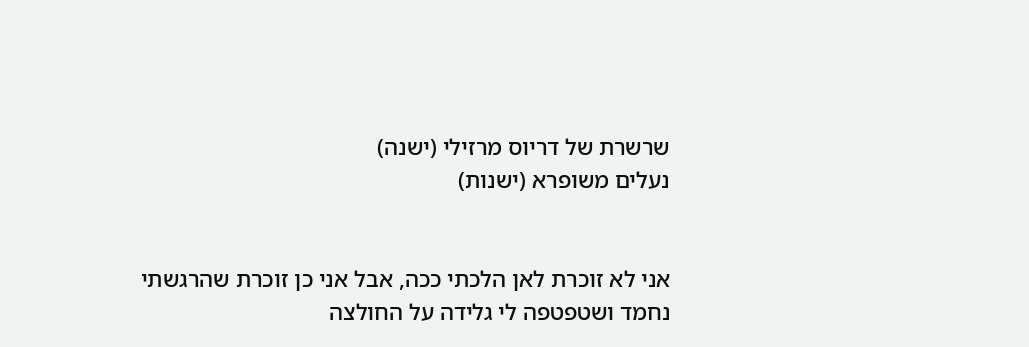שרשרת של דריוס מרזילי (ישנה)
נעלים משופרא (ישנות)


אני לא זוכרת לאן הלכתי ככה, אבל אני כן זוכרת שהרגשתי נחמד ושטפטפה לי גלידה על החולצה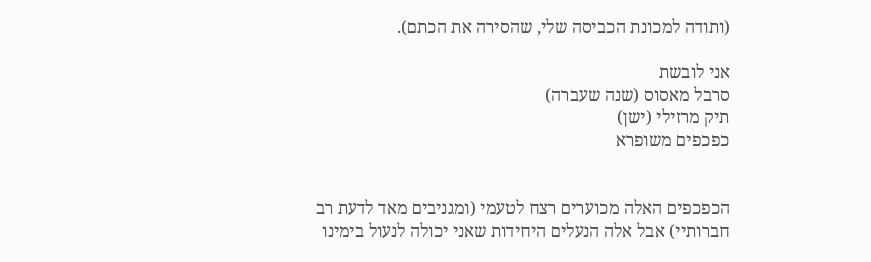(ותודה למכונת הכביסה שלי, שהסירה את הכתם).

אני לובשת
סרבל מאסוס (שנה שעברה)
תיק מרזילי (ישן)
כפכפים משופרא


הכפכפים האלה מכוערים רצח לטעמי (ומגניבים מאד לדעת רב חברותיי) אבל אלה הנעלים היחידות שאני יכולה לנעול בימינו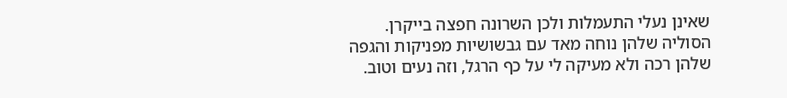שאינן נעלי התעמלות ולכן השרונה חפצה בייקרן. הסוליה שלהן נוחה מאד עם גבשושיות מפניקות והגפה שלהן רכה ולא מעיקה לי על כף הרגל, וזה נעים וטוב.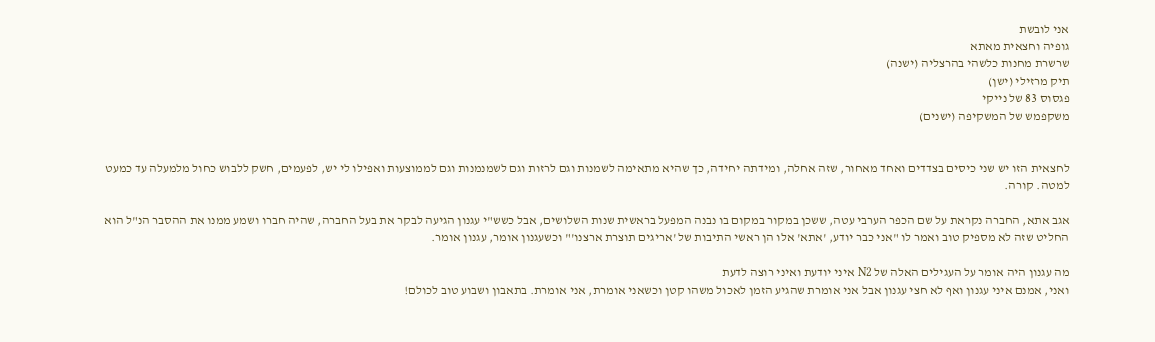אני לובשת
גופיה וחצאית מאתא
שרשרת מחנות כלשהי בהרצליה (ישנה)
תיק מרזילי (ישן)
פגסוס 83 של נייקי
משקפמש של המשקיפה (ישנים)


לחצאית הזו יש שני כיסים בצדדים ואחד מאחור, שזה אחלה, ומידתה יחידה, כך שהיא מתאימה לשמנות וגם לרזות וגם לשמנמנות וגם לממוצעות ואפילו לי יש, לפעמים, חשק ללבוש כחול מלמעלה עד כמעט למטה. קורה.

אגב אתא, החברה נקראת על שם הכפר הערבי עטה, ששכן במקור במקום בו נבנה המפעל בראשית שנות השלושים, אבל כשש"י עגנון הגיעה לבקר את בעל החברה, שהיה חברו ושמע ממנו את ההסבר הנ"ל הוא החליט שזה לא מספיק טוב ואמר לו "אני כבר יודע, 'אתא' אלו הן ראשי התיבות של 'אריגים תוצרת ארצנו'" וכשעגנון אומר, עגנון אומר.

מה עגנון היה אומר על העגילים האלה של N2 איני יודעת ואיני רוצה לדעת
ואני, אמנם איני עגנון ואף לא חצי עגנון אבל אני אומרת שהגיע הזמן לאכול משהו קטן וכשאני אומרת, אני אומרת. בתאבון ושבוע טוב לכולם!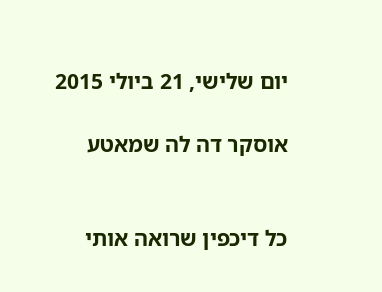יום שלישי, 21 ביולי 2015

אוסקר דה לה שמאטע


כל דיכפין שרואה אותי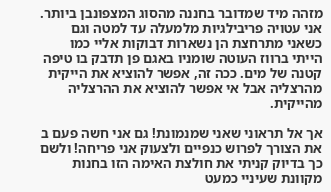מזהה מיד שמדובר בחננה מהסוג המצפונבן ביותר. אני עטויה פריבילגיות מלמעלה עד למטה וגם כשאני מתרחצת הן נשארות דבוקות אליי כמו הייתי ברווז העוטה שומניו באגם פן תדבק בו טיפה קטנה של מים. ככה זה, אפשר להוציא את הייקית מהרצליה אבל אי אפשר להוציא את ההרצליה מהייקית.

אך אל תראוני שאני שמנמונת! גם אני חשה פעם ב את הצורך לפרוש כנפיים ולצעוק אני פריחה! ולשם כך בדיוק קניתי את חולצת האימה הזו בחנות מקוונת שעיניי כמעט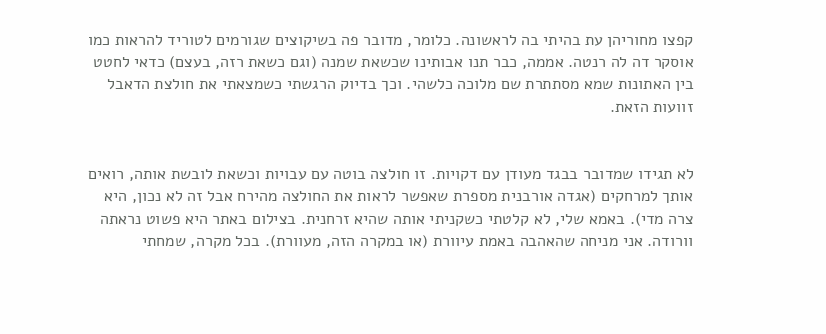קפצו מחוריהן עת בהיתי בה לראשונה. כלומר, מדובר פה בשיקוצים שגורמים לטוריד להראות כמו אוסקר דה לה רנטה. אממה, כבר תנו אבותינו שכשאת שמנה (וגם כשאת רזה, בעצם) כדאי לחטט בין האתונות שמא מסתתרת שם מלוכה כלשהי. וכך בדיוק הרגשתי כשמצאתי את חולצת הדאבל זוועות הזאת.


לא תגידו שמדובר בבגד מעודן עם דקויות. זו חולצה בוטה עם עבויות וכשאת לובשת אותה, רואים אותך למרחקים (אגדה אורבנית מספרת שאפשר לראות את החולצה מהירח אבל זה לא נכון, היא צרה מדי). באמא שלי, לא קלטתי כשקניתי אותה שהיא זרחנית. בצילום באתר היא פשוט נראתה וורודה. אני מניחה שהאהבה באמת עיוורת (או במקרה הזה, מעוורת). בכל מקרה, שמחתי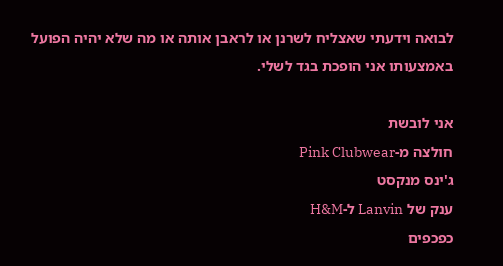לבואה וידעתי שאצליח לשרנן או לראבן אותה או מה שלא יהיה הפועל באמצעותו אני הופכת בגד לשלי.

אני לובשת
חולצה מ-Pink Clubwear
ג'ינס מנקסט
ענק של Lanvin ל-H&M
כפכפים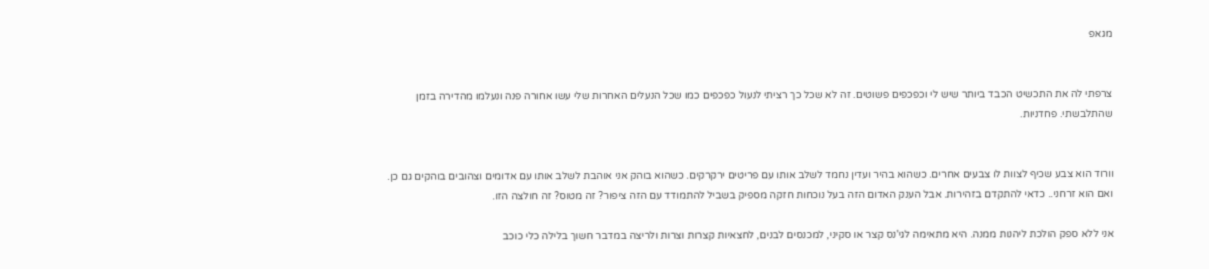מגאפ


צרפתי לה את התכשיט הכבד ביותר שיש לי וכפכפים פשוטים. זה לא שכל כך רציתי לנעול כפכפים כמו שכל הנעלים האחרות שלי עשו אחורה פנה ונעלמו מהדירה בזמן שהתלבשתי. פחדניות.


וורוד הוא צבע שכיף לצוות לו צבעים אחרים. כשהוא בהיר ועדין נחמד לשלב אותו עם פריטים ירקרקים. כשהוא בוהק אני אוהבת לשלב אותו עם אדומים וצהובים בוהקים גם כן. ואם הוא זרחני.. כדאי להתקדם בזהירות. אבל הענק האדום הזה בעל נוכחות חזקה מספיק בשביל להתמודד עם הזה ציפור? זה מטוס? זה חולצה הזו.

אני ללא ספק הולכת ליהנות ממנה. היא מתאימה לגי'נס קצר או סקיני, למכנסים לבנים, לחצאיות קצרות וצרות ולריצה במדבר חשוך בלילה כלי כוכב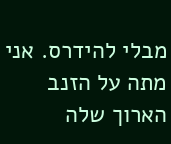מבלי להידרס. אני מתה על הזנב הארוך שלה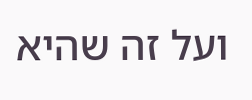ועל זה שהיא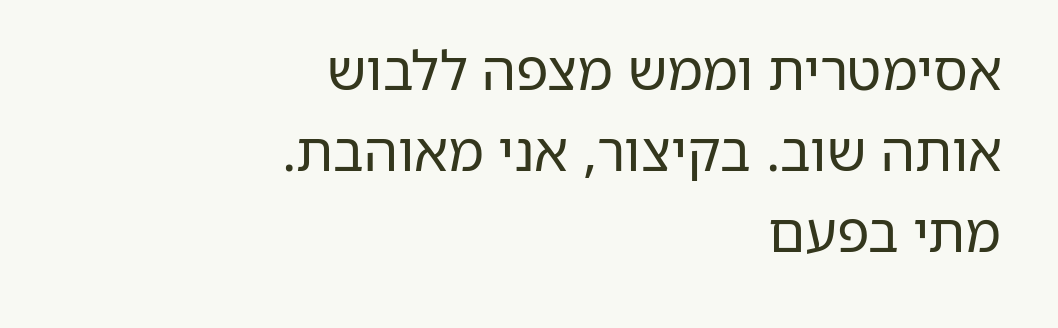אסימטרית וממש מצפה ללבוש אותה שוב. בקיצור, אני מאוהבת. מתי בפעם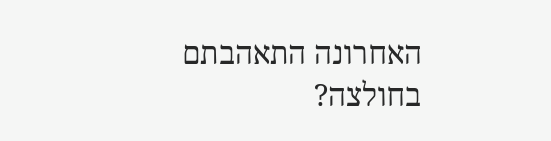האחרונה התאהבתם בחולצה?